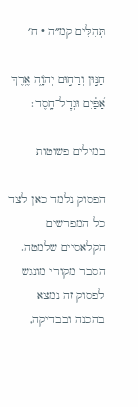תְּהִלִּים קמ״ה · ח׳

חַנּ֣וּן וְרַח֣וּם יְהֹוָ֑ה אֶ֥רֶךְ אַ֝פַּ֗יִם וּגְדׇל־חָֽסֶד׃

במילים פשוטות

הפסוק נלמד כאן לצד כל המפרשים הקלאסיים שלמטה. הסבר מקורי מונגש לפסוק זה נמצא בהכנה ובבדיקה,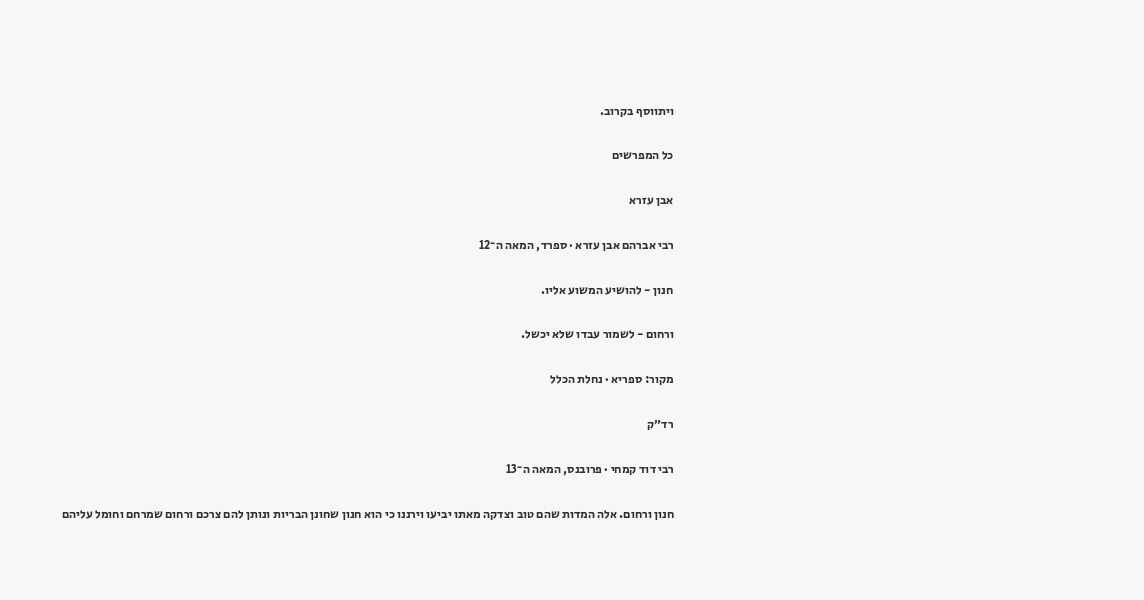ויתווסף בקרוב.

כל המפרשים

אבן עזרא

רבי אברהם אבן עזרא · ספרד, המאה ה־12

חנון - להושיע המשוע אליו.

ורחום - לשמור עבדו שלא יכשל.

מקור: ספריא · נחלת הכלל

רד״ק

רבי דוד קמחי · פרובנס, המאה ה־13

חנון ורחום. אלה המדות שהם טוב וצדקה מאתו יביעו וירננו כי הוא חנון שחונן הבריות ונותן להם צרכם ורחום שמרחם וחומל עליהם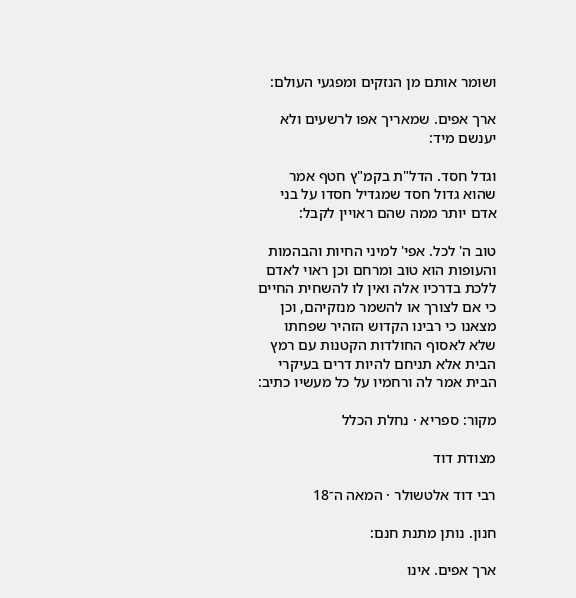ושומר אותם מן הנזקים ומפגעי העולם:

ארך אפים. שמאריך אפו לרשעים ולא יענשם מיד:

וגדל חסד. הדל"ת בקמ"ץ חטף אמר שהוא גדול חסד שמגדיל חסדו על בני אדם יותר ממה שהם ראויין לקבל:

טוב ה' לכל. אפי' למיני החיות והבהמות והעופות הוא טוב ומרחם וכן ראוי לאדם ללכת בדרכיו אלה ואין לו להשחית החיים כי אם לצורך או להשמר מנזקיהם, וכן מצאנו כי רבינו הקדוש הזהיר שפחתו שלא לאסוף החולדות הקטנות עם רמץ הבית אלא תניחם להיות דרים בעיקרי הבית אמר לה ורחמיו על כל מעשיו כתיב:

מקור: ספריא · נחלת הכלל

מצודת דוד

רבי דוד אלטשולר · המאה ה־18

חנון. נותן מתנת חנם:

ארך אפים. אינו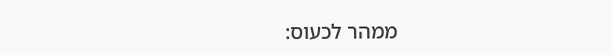ממהר לכעוס: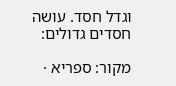וגדל חסד. עושה חסדים גדולים:

מקור: ספריא ·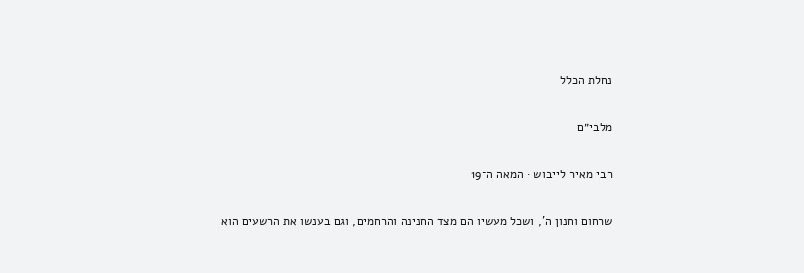נחלת הכלל

מלבי״ם

רבי מאיר לייבוש · המאה ה־19

שרחום וחנון ה', ושכל מעשיו הם מצד החנינה והרחמים, וגם בענשו את הרשעים הוא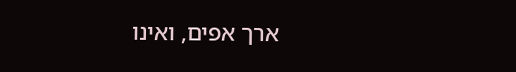ארך אפים, ואינו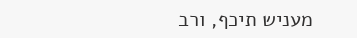מעניש תיכף, ורב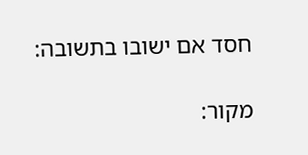חסד אם ישובו בתשובה:

מקור: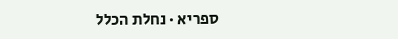ספריא · נחלת הכלל